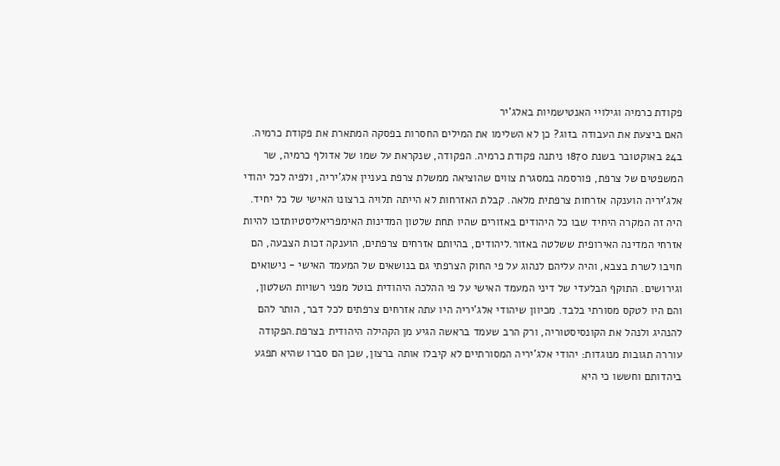פקודת כרמיה וגילויי האנטישמיות באלג'יר
האם ביצעת את העבודה בזוג? כן לא השלימו את המילים החסרות בפסקה המתארת את פקודת כרמיה. ב24 באוקטובר בשנת 1870 ניתנה פקודת כרמיה. הפקודה, שנקראת על שמו של אדולף כרמיה, שר המשפטים של צרפת, פורסמה במסגרת צווים שהוציאה ממשלת צרפת בעניין אלג'יריה, ולפיה לכל יהודי אלג'יריה הוענקה אזרחות צרפתית מלאה. קבלת האזרחות לא הייתה תלויה ברצונו האישי של כל יחיד. היה זה המקרה היחיד שבו כל היהודים באזורים שהיו תחת שלטון המדינות האימפריאליסטיותזכו להיות אזרחי המדינה האירופית ששלטה באזור.ליהודים, בהיותם אזרחים צרפתים, הוענקה זכות הצבעה, הם חויבו לשרת בצבא, והיה עליהם לנהוג על פי החוק הצרפתי גם בנושאים של המעמד האישי - נישואים וגירושים. התוקף הבלעדי של דיני המעמד האישי על פי ההלכה היהודית בוטל מפני רשויות השלטון, והם היו לטקס מסורתי בלבד. מכיוון שיהודי אלג'יריה היו עתה אזרחים צרפתים לכל דבר, הותר להם להנהיג ולנהל את הקונסיסטוריה, ורק הרב שעמד בראשה הגיע מן הקהילה היהודית בצרפת.הפקודה עוררה תגובות מנוגדות: יהודי אלג'יריה המסורתיים לא קיבלו אותה ברצון, שכן הם סברו שהיא תפגע ביהדותם וחששו כי היא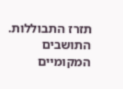תזרז התבוללות. התושבים המקומיים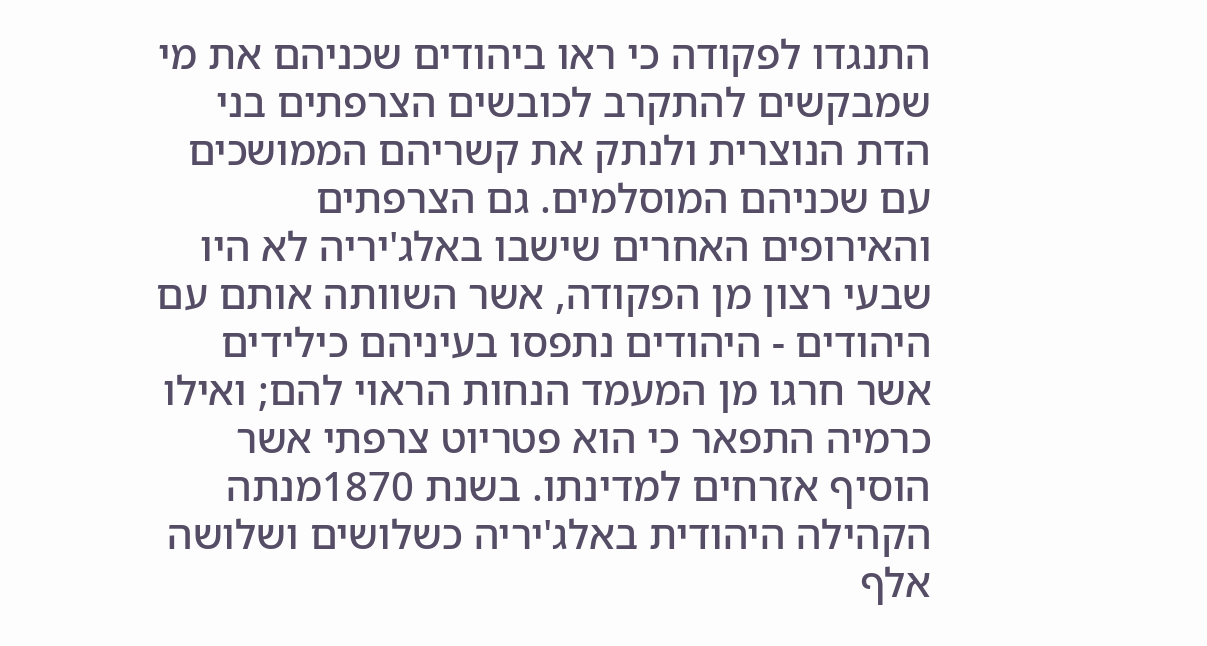התנגדו לפקודה כי ראו ביהודים שכניהם את מי שמבקשים להתקרב לכובשים הצרפתים בני הדת הנוצרית ולנתק את קשריהם הממושכים עם שכניהם המוסלמים. גם הצרפתים והאירופים האחרים שישבו באלג'יריה לא היו שבעי רצון מן הפקודה, אשר השוותה אותם עם היהודים - היהודים נתפסו בעיניהם כילידים אשר חרגו מן המעמד הנחות הראוי להם; ואילו כרמיה התפאר כי הוא פטריוט צרפתי אשר הוסיף אזרחים למדינתו. בשנת 1870מנתה הקהילה היהודית באלג'יריה כשלושים ושלושה אלף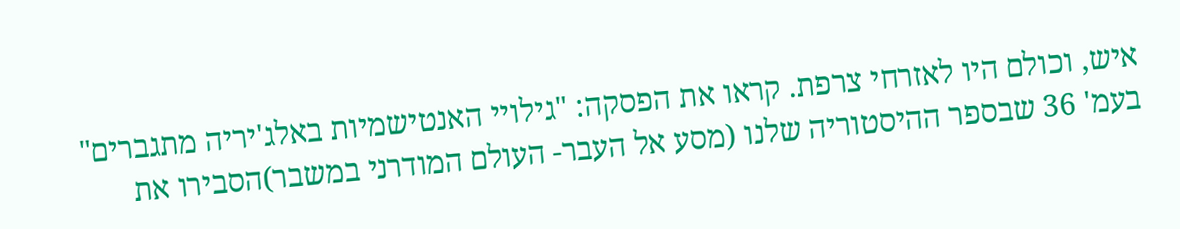איש, וכולם היו לאזרחי צרפת. קראו את הפסקה: "גילויי האנטישמיות באלג'יריה מתגברים" בעמ' 36 שבספר ההיסטוריה שלנו (מסע אל העבר- העולם המודרני במשבר)הסבירו את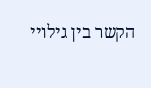הקשר בין גילויי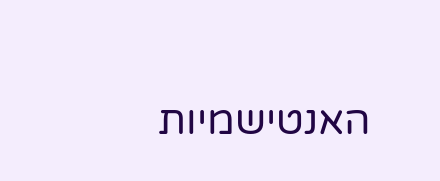האנטישמיות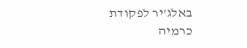באלג'יר לפקודת כרמיה